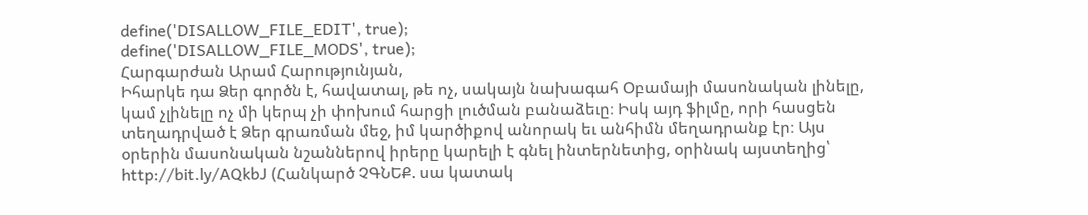define('DISALLOW_FILE_EDIT', true);
define('DISALLOW_FILE_MODS', true);
Հարգարժան Արամ Հարությունյան,
Իհարկե դա Ձեր գործն է, հավատալ, թե ոչ, սակայն նախագահ Օբամայի մասոնական լինելը, կամ չլինելը ոչ մի կերպ չի փոխում հարցի լուծման բանաձեւը։ Իսկ այդ ֆիլմը, որի հասցեն տեղադրված է Ձեր գրառման մեջ, իմ կարծիքով անորակ եւ անհիմն մեղադրանք էր։ Այս օրերին մասոնական նշաններով իրերը կարելի է գնել ինտերնետից, օրինակ այստեղից՝ http://bit.ly/AQkbJ (Հանկարծ ՉԳՆԵՔ. սա կատակ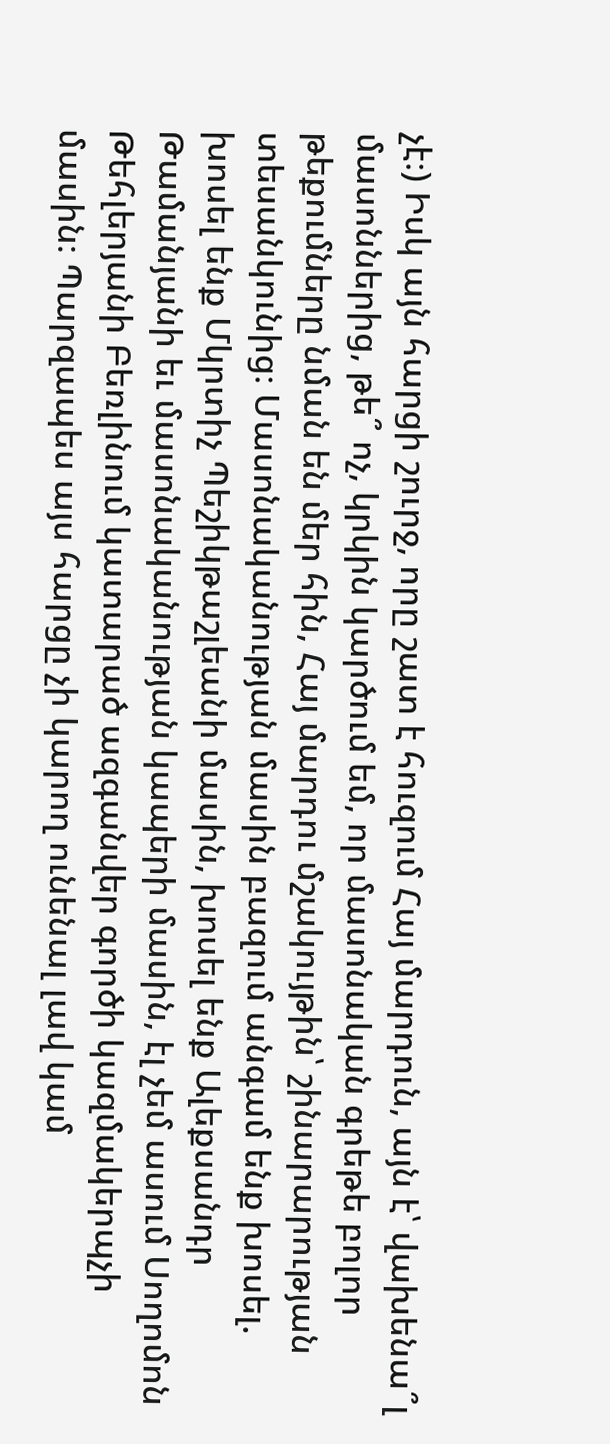չէ։) Իսկ այն հարցի շուրջ, որը շատ է հուզում Հայ մարդուն, այն է՝ վախենա՞լ մասոններից, թե՞ ոչ, կրկին կարծում եմ, որ մասոնական գրեթե բոլոր թեքումները նման են մեր հին, Հայ մարդու մշակույթին՝ շինարարության տեսանկունից։ Մասոնականության մասին բազում անգամ ենք խոսել. խոսել ենք Մկրտիչ Պեշիկթաշլեանի մասին, խոսել ենք Ալեքսանդր Թամանյանի եւ մասոնականության կապերի մասին, էլ չեմ ասում Սողոմոն Թեհլերյանի Բեռլինում կատարած ազգանվեր գործի կազմակերպչի մասին։ Պարզապես այս հարցը չի կարող ունենալ լավ կամ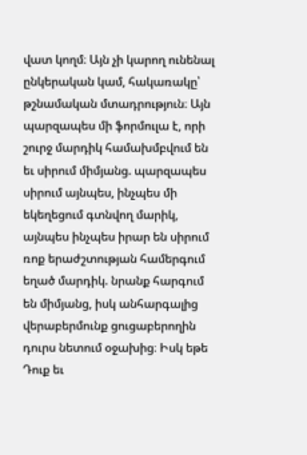վատ կողմ։ Այն չի կարող ունենալ ընկերական կամ, հակառակը՝ թշնամական մտադրություն։ Այն պարզապես մի ֆորմուլա է, որի շուրջ մարդիկ համախմբվում են եւ սիրում միմյանց. պարզապես սիրում այնպես, ինչպես մի եկեղեցում գտնվող մարիկ, այնպես ինչպես իրար են սիրում ռոք երաժշտության համերգում եղած մարդիկ. նրանք հարգում են միմյանց, իսկ անհարգալից վերաբերմունք ցուցաբերողին դուրս նետում օջախից։ Իսկ եթե Դուք եւ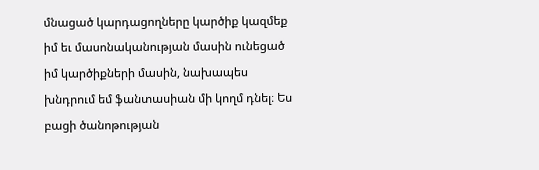մնացած կարդացողները կարծիք կազմեք իմ եւ մասոնականության մասին ունեցած իմ կարծիքների մասին, նախապես խնդրում եմ ֆանտասիան մի կողմ դնել։ Ես բացի ծանոթության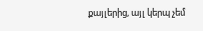քայլերից, այլ կերպ չեմ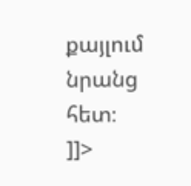քայլում նրանց հետ։
]]>